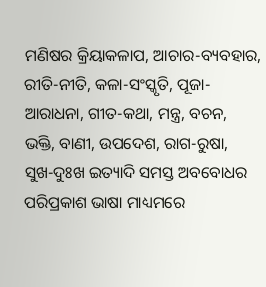ମଣିଷର କ୍ରିୟାକଳାପ, ଆଚାର-ବ୍ୟବହାର, ରୀତି-ନୀତି, କଳା-ସଂସ୍କୃତି, ପୂଜା-ଆରାଧନା, ଗୀତ-କଥା, ମନ୍ତ୍ର, ବଚନ, ଭକ୍ତି, ବାଣୀ, ଉପଦେଶ, ରାଗ-ରୁଷା, ସୁଖ-ଦୁଃଖ ଇତ୍ୟାଦି ସମସ୍ତ ଅବବୋଧର ପରିପ୍ରକାଶ ଭାଷା ମାଧ୍ୟମରେ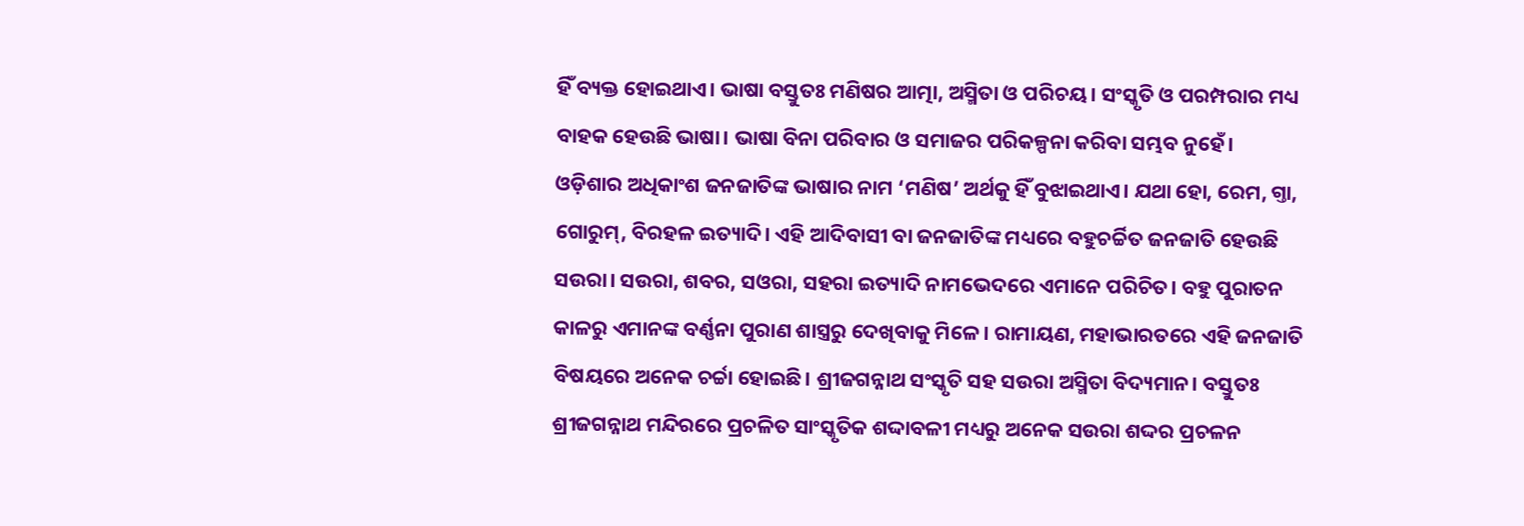ହିଁ ବ୍ୟକ୍ତ ହୋଇଥାଏ। ଭାଷା ବସ୍ତୁତଃ ମଣିଷର ଆତ୍ମା, ଅସ୍ମିତା ଓ ପରିଚୟ। ସଂସ୍କୃତି ଓ ପରମ୍ପରାର ମଧ୍ୟ ବାହକ ହେଉଛି ଭାଷା। ଭାଷା ବିନା ପରିବାର ଓ ସମାଜର ପରିକଳ୍ପନା କରିବା ସମ୍ଭବ ନୁହେଁ।
ଓଡ଼ିଶାର ଅଧିକାଂଶ ଜନଜାତିଙ୍କ ଭାଷାର ନାମ ‘ମଣିଷ’ ଅର୍ଥକୁ ହିଁ ବୁଝାଇଥାଏ। ଯଥା ହୋ, ରେମ, ଗ୍ତା, ଗୋରୁମ୍, ବିରହଳ ଇତ୍ୟାଦି। ଏହି ଆଦିବାସୀ ବା ଜନଜାତିଙ୍କ ମଧ୍ୟରେ ବହୁଚର୍ଚ୍ଚିତ ଜନଜାତି ହେଉଛି ସଉରା। ସଉରା, ଶବର, ସଓରା, ସହରା ଇତ୍ୟାଦି ନାମଭେଦରେ ଏମାନେ ପରିଚିତ। ବହୁ ପୁରାତନ କାଳରୁ ଏମାନଙ୍କ ବର୍ଣ୍ଣନା ପୁରାଣ ଶାସ୍ତ୍ରରୁ ଦେଖିବାକୁ ମିଳେ। ରାମାୟଣ, ମହାଭାରତରେ ଏହି ଜନଜାତି ବିଷୟରେ ଅନେକ ଚର୍ଚ୍ଚା ହୋଇଛି। ଶ୍ରୀଜଗନ୍ନାଥ ସଂସ୍କୃତି ସହ ସଉରା ଅସ୍ମିତା ବିଦ୍ୟମାନ। ବସ୍ତୁତଃ ଶ୍ରୀଜଗନ୍ନାଥ ମନ୍ଦିରରେ ପ୍ରଚଳିତ ସାଂସ୍କୃତିକ ଶଦ୍ଦାବଳୀ ମଧ୍ୟରୁ ଅନେକ ସଉରା ଶଦ୍ଦର ପ୍ରଚଳନ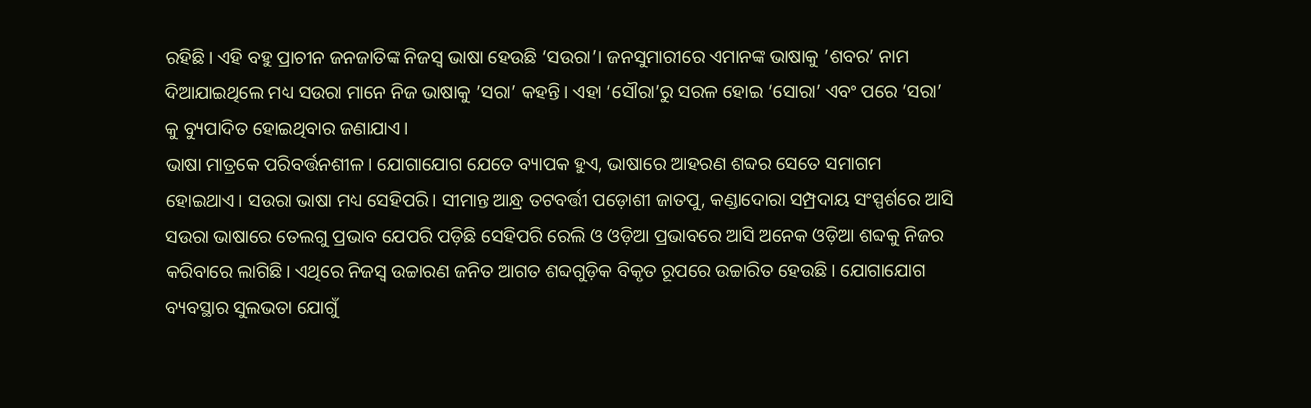ରହିଛି। ଏହି ବହୁ ପ୍ରାଚୀନ ଜନଜାତିଙ୍କ ନିଜସ୍ୱ ଭାଷା ହେଉଛି ‘ସଉରା’। ଜନସୁମାରୀରେ ଏମାନଙ୍କ ଭାଷାକୁ ’ଶବର’ ନାମ ଦିଆଯାଇଥିଲେ ମଧ୍ୟ ସଉରା ମାନେ ନିଜ ଭାଷାକୁ ’ସରା’ କହନ୍ତି। ଏହା ‘ସୌରା’ରୁ ସରଳ ହୋଇ ‘ସୋରା’ ଏବଂ ପରେ ‘ସରା’ କୁ ବ୍ୟୁପାଦିତ ହୋଇଥିବାର ଜଣାଯାଏ।
ଭାଷା ମାତ୍ରକେ ପରିବର୍ତ୍ତନଶୀଳ। ଯୋଗାଯୋଗ ଯେତେ ବ୍ୟାପକ ହୁଏ, ଭାଷାରେ ଆହରଣ ଶବ୍ଦର ସେତେ ସମାଗମ ହୋଇଥାଏ। ସଉରା ଭାଷା ମଧ୍ୟ ସେହିପରି। ସୀମାନ୍ତ ଆନ୍ଧ୍ର ତଟବର୍ତ୍ତୀ ପଡ଼ୋଶୀ ଜାତପୁ, କଣ୍ଡାଦୋରା ସମ୍ପ୍ରଦାୟ ସଂସ୍ପର୍ଶରେ ଆସି ସଉରା ଭାଷାରେ ତେଲଗୁ ପ୍ରଭାବ ଯେପରି ପଡ଼ିଛି ସେହିପରି ରେଲି ଓ ଓଡ଼ିଆ ପ୍ରଭାବରେ ଆସି ଅନେକ ଓଡ଼ିଆ ଶବ୍ଦକୁ ନିଜର କରିବାରେ ଲାଗିଛି। ଏଥିରେ ନିଜସ୍ୱ ଉଚ୍ଚାରଣ ଜନିତ ଆଗତ ଶବ୍ଦଗୁଡ଼ିକ ବିକୃତ ରୂପରେ ଉଚ୍ଚାରିତ ହେଉଛି। ଯୋଗାଯୋଗ ବ୍ୟବସ୍ଥାର ସୁଲଭତା ଯୋଗୁଁ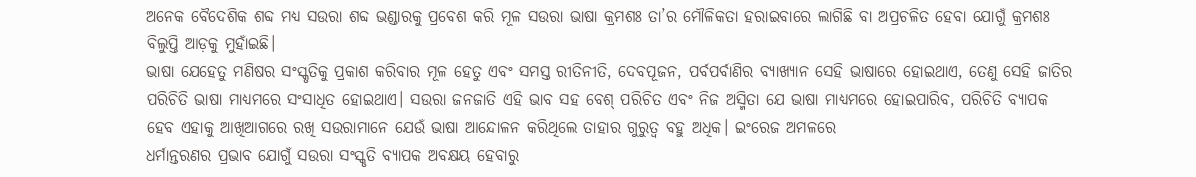ଅନେକ ବୈଦେଶିକ ଶବ୍ଦ ମଧ୍ୟ ସଉରା ଶବ୍ଦ ଭଣ୍ଡାରକୁ ପ୍ରବେଶ କରି ମୂଳ ସଉରା ଭାଷା କ୍ରମଶଃ ତା’ର ମୌଳିକତା ହରାଇବାରେ ଲାଗିଛି ବା ଅପ୍ରଚଳିତ ହେବା ଯୋଗୁଁ କ୍ରମଶଃ ବିଲୁପ୍ତି ଆଡ଼କୁ ମୁହାଁଇଛି।
ଭାଷା ଯେହେତୁ ମଣିଷର ସଂସ୍କୃତିକୁ ପ୍ରକାଶ କରିବାର ମୂଳ ହେତୁ ଏବଂ ସମସ୍ତ ରୀତିନୀତି, ଦେବପୂଜନ, ପର୍ବପର୍ବାଣିର ବ୍ୟାଖ୍ୟାନ ସେହି ଭାଷାରେ ହୋଇଥାଏ, ତେଣୁ ସେହି ଜାତିର ପରିଚିତି ଭାଷା ମାଧ୍ୟମରେ ସଂସାଧିତ ହୋଇଥାଏ। ସଉରା ଜନଜାତି ଏହି ଭାବ ସହ ବେଶ୍ ପରିଚିତ ଏବଂ ନିଜ ଅସ୍ମିତା ଯେ ଭାଷା ମାଧ୍ୟମରେ ହୋଇପାରିବ, ପରିଚିତି ବ୍ୟାପକ ହେବ ଏହାକୁ ଆଖିଆଗରେ ରଖି ସଉରାମାନେ ଯେଉଁ ଭାଷା ଆନ୍ଦୋଳନ କରିଥିଲେ ତାହାର ଗୁରୁତ୍ୱ ବହୁ ଅଧିକ। ଇଂରେଜ ଅମଳରେ
ଧର୍ମାନ୍ତରଣର ପ୍ରଭାବ ଯୋଗୁଁ ସଉରା ସଂସ୍କୃତି ବ୍ୟାପକ ଅବକ୍ଷୟ ହେବାରୁ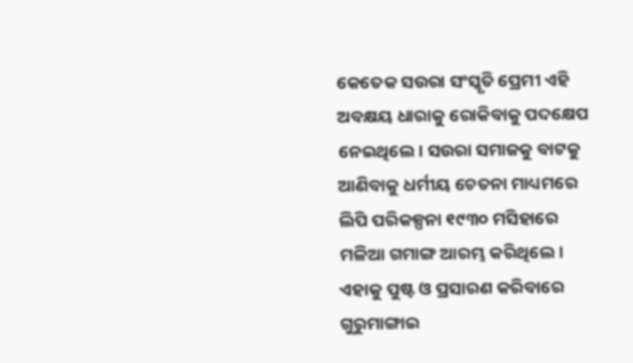କେତେକ ସଉରା ସଂସ୍କୃତି ପ୍ରେମୀ ଏହି ଅବକ୍ଷୟ ଧାରାକୁ ରୋକିବାକୁ ପଦକ୍ଷେପ ନେଇଥିଲେ। ସଉରା ସମାଜକୁ ବାଟକୁ ଆଣିବାକୁ ଧର୍ମୀୟ ଚେତନା ମାଧ୍ୟମରେ ଲିପି ପରିକଳ୍ପନା ୧୯୩୦ ମସିହାରେ ମଳିଆ ଗମାଙ୍ଗ ଆରମ୍ଭ କରିଥିଲେ। ଏହାକୁ ପୁଷ୍ଟ ଓ ପ୍ରସାରଣ କରିବାରେ ଗୁରୁମାଙ୍ଗାଇ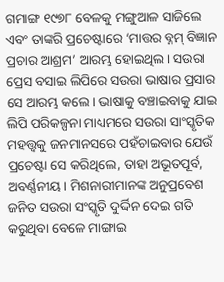ଗମାଙ୍ଗ ୧୯୭୮ ବେଳକୁ ମଙ୍ଗୁଆଳ ସାଜିଲେ ଏବଂ ତାଙ୍କରି ପ୍ରଚେଷ୍ଟାରେ ‘ମାତ୍ତର ବ୍ନମ୍ ବିଜ୍ଞାନ ପ୍ରଚାର ଆଶ୍ରମ’ ଆରମ୍ଭ ହୋଇଥିଲ। ସଉରା ପ୍ରେସ ବସାଇ ଲିପିରେ ସଉରା ଭାଷାର ପ୍ରସାର ସେ ଆରମ୍ଭ କଲେ। ଭାଷାକୁ ବଞ୍ଚାଇବାକୁ ଯାଇ ଲିପି ପରିକଳ୍ପନା ମାଧ୍ୟମରେ ସଉରା ସାଂସ୍କୃତିକ ମହତ୍ତ୍ୱକୁ ଜନମାନସରେ ପହଁଚାଇବାର ଯେଉଁ ପ୍ରଚେଷ୍ଟା ସେ କରିଥିଲେ, ତାହା ଅଭୂତପୂର୍ବ, ଅବର୍ଣ୍ଣନୀୟ। ମିଶନାରୀମାନଙ୍କ ଅନୁପ୍ରବେଶ ଜନିତ ସଉରା ସଂସ୍କୃତି ଦୁର୍ଦ୍ଦିନ ଦେଇ ଗତି କରୁଥିବା ବେଳେ ମାଙ୍ଗାଇ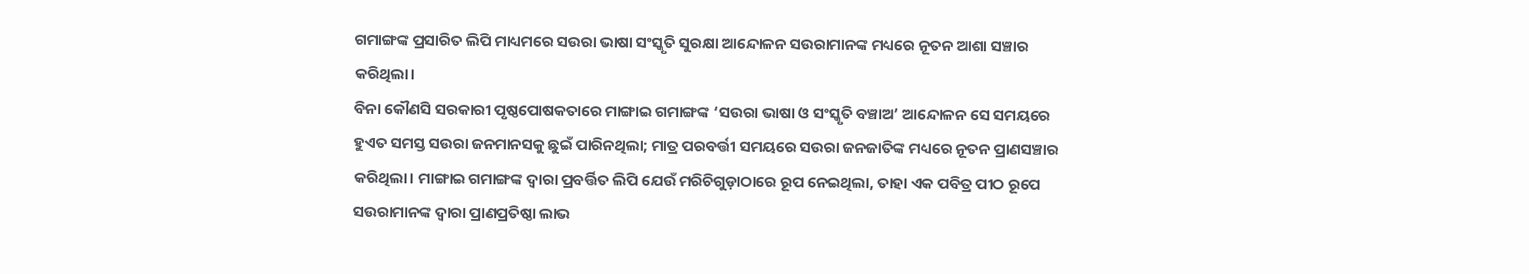ଗମାଙ୍ଗଙ୍କ ପ୍ରସାରିତ ଲିପି ମାଧ୍ୟମରେ ସଉରା ଭାଷା ସଂସ୍କୃତି ସୁରକ୍ଷା ଆନ୍ଦୋଳନ ସଉରାମାନଙ୍କ ମଧ୍ୟରେ ନୂତନ ଆଶା ସଞ୍ଚାର କରିଥିଲା।
ବିନା କୌଣସି ସରକାରୀ ପୃଷ୍ଠପୋଷକତାରେ ମାଙ୍ଗାଇ ଗମାଙ୍ଗଙ୍କ ‘ସଉରା ଭାଷା ଓ ସଂସ୍କୃତି ବଞ୍ଚାଅ’ ଆନ୍ଦୋଳନ ସେ ସମୟରେ ହୁଏତ ସମସ୍ତ ସଉରା ଜନମାନସକୁ ଛୁଇଁ ପାରିନଥିଲା; ମାତ୍ର ପରବର୍ତ୍ତୀ ସମୟରେ ସଉରା ଜନଜାତିଙ୍କ ମଧ୍ୟରେ ନୂତନ ପ୍ରାଣସଞ୍ଚାର କରିଥିଲା। ମାଙ୍ଗାଇ ଗମାଙ୍ଗଙ୍କ ଦ୍ୱାରା ପ୍ରବର୍ତ୍ତିତ ଲିପି ଯେଉଁ ମରିଚିଗୁଡ଼ାଠାରେ ରୂପ ନେଇଥିଲା, ତାହା ଏକ ପବିତ୍ର ପୀଠ ରୂପେ ସଉରାମାନଙ୍କ ଦ୍ୱାରା ପ୍ରାଣପ୍ରତିଷ୍ଠା ଲାଭ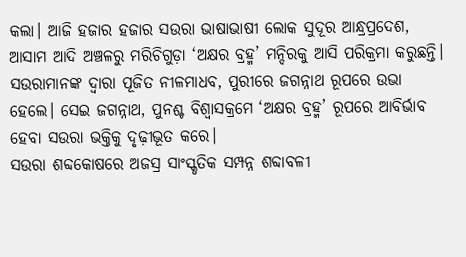କଲା। ଆଜି ହଜାର ହଜାର ସଉରା ଭାଷାଭାଷୀ ଲୋକ ସୁଦୂର ଆନ୍ଧ୍ରପ୍ରଦେଶ, ଆସାମ ଆଦି ଅଞ୍ଚଳରୁ ମରିଚିଗୁଡ଼ା ‘ଅକ୍ଷର ବ୍ରହ୍ମ’ ମନ୍ଦିରକୁ ଆସି ପରିକ୍ରମା କରୁଛନ୍ତି। ସଉରାମାନଙ୍କ ଦ୍ୱାରା ପୂଜିତ ନୀଳମାଧବ, ପୁରୀରେ ଜଗନ୍ନାଥ ରୂପରେ ଉଭା ହେଲେ। ସେଇ ଜଗନ୍ନାଥ, ପୁନଶ୍ଚ ବିଶ୍ୱାସକ୍ରମେ ‘ଅକ୍ଷର ବ୍ରହ୍ମ’ ରୂପରେ ଆବିର୍ଭାବ ହେବା ସଉରା ଭକ୍ତିକୁ ଦୃଢ଼ୀଭୂତ କରେ।
ସଉରା ଶବ୍ଦକୋଷରେ ଅଜସ୍ର ସାଂସ୍କୃତିକ ସମ୍ପନ୍ନ ଶବ୍ଦାବଳୀ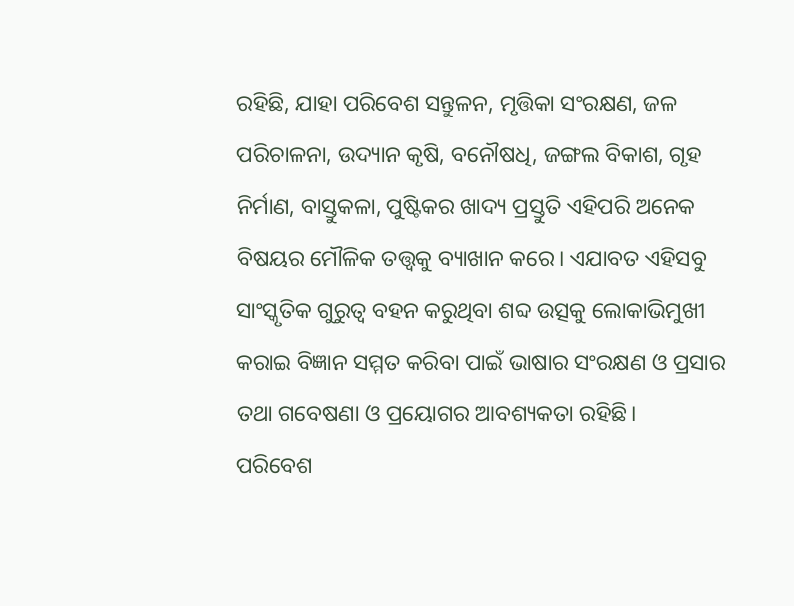ରହିଛି, ଯାହା ପରିବେଶ ସନ୍ତୁଳନ, ମୃତ୍ତିକା ସଂରକ୍ଷଣ, ଜଳ ପରିଚାଳନା, ଉଦ୍ୟାନ କୃଷି, ବନୌଷଧି, ଜଙ୍ଗଲ ବିକାଶ, ଗୃହ ନିର୍ମାଣ, ବାସ୍ତୁକଳା, ପୁଷ୍ଟିକର ଖାଦ୍ୟ ପ୍ରସ୍ତୁତି ଏହିପରି ଅନେକ ବିଷୟର ମୌଳିକ ତତ୍ତ୍ୱକୁ ବ୍ୟାଖାନ କରେ। ଏଯାବତ ଏହିସବୁ ସାଂସ୍କୃତିକ ଗୁରୁତ୍ୱ ବହନ କରୁଥିବା ଶବ୍ଦ ଉତ୍ସକୁ ଲୋକାଭିମୁଖୀ କରାଇ ବିଜ୍ଞାନ ସମ୍ମତ କରିବା ପାଇଁ ଭାଷାର ସଂରକ୍ଷଣ ଓ ପ୍ରସାର ତଥା ଗବେଷଣା ଓ ପ୍ରୟୋଗର ଆବଶ୍ୟକତା ରହିଛି।
ପରିବେଶ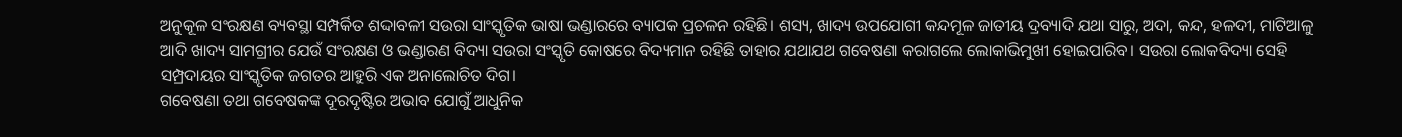ଅନୁକୂଳ ସଂରକ୍ଷଣ ବ୍ୟବସ୍ଥା ସମ୍ପର୍କିତ ଶଦ୍ଦାବଳୀ ସଉରା ସାଂସ୍କୃତିକ ଭାଷା ଭଣ୍ଡାରରେ ବ୍ୟାପକ ପ୍ରଚଳନ ରହିଛି। ଶସ୍ୟ, ଖାଦ୍ୟ ଉପଯୋଗୀ କନ୍ଦମୂଳ ଜାତୀୟ ଦ୍ରବ୍ୟାଦି ଯଥା ସାରୁ, ଅଦା, କନ୍ଦ, ହଳଦୀ, ମାଟିଆଳୁ ଆଦି ଖାଦ୍ୟ ସାମଗ୍ରୀର ଯେଉଁ ସଂରକ୍ଷଣ ଓ ଭଣ୍ଡାରଣ ବିଦ୍ୟା ସଉରା ସଂସ୍କୃତି କୋଷରେ ବିଦ୍ୟମାନ ରହିଛି ତାହାର ଯଥାଯଥ ଗବେଷଣା କରାଗଲେ ଲୋକାଭିମୁଖୀ ହୋଇପାରିବ। ସଉରା ଲୋକବିଦ୍ୟା ସେହି ସମ୍ପ୍ରଦାୟର ସାଂସ୍କୃତିକ ଜଗତର ଆହୁରି ଏକ ଅନାଲୋଚିତ ଦିଗ।
ଗବେଷଣା ତଥା ଗବେଷକଙ୍କ ଦୂରଦୃଷ୍ଟିର ଅଭାବ ଯୋଗୁଁ ଆଧୁନିକ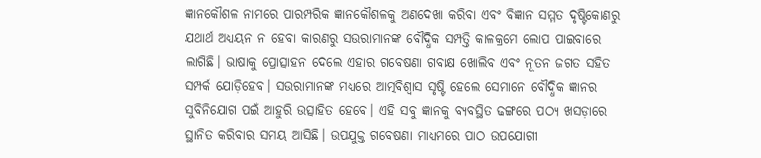ଜ୍ଞାନକୌଶଳ ନାମରେ ପାରମ୍ପରିକ ଜ୍ଞାନକୌଶଳକୁ ଅଣଦେଖା କରିବା ଏବଂ ବିଜ୍ଞାନ ସମ୍ମତ ଦୃଷ୍ଟିକୋଣରୁ ଯଥାର୍ଥ ଅଧ୍ୟୟନ ନ ହେବା କାରଣରୁ ସଉରାମାନଙ୍କ ବୌଦ୍ଧିକ ସମ୍ପତ୍ତି କାଳକ୍ରମେ ଲୋପ ପାଇବାରେ ଲାଗିଛି। ଭାଷାକୁ ପ୍ରୋତ୍ସାହନ ଦେଲେ ଏହାର ଗବେଷଣା ଗବାକ୍ଷ ଖୋଲିବ ଏବଂ ନୂତନ ଜଗତ ସହିତ ସମ୍ପର୍କ ଯୋଡ଼ିହେବ। ସଉରାମାନଙ୍କ ମଧ୍ୟରେ ଆତ୍ମବିଶ୍ୱାସ ସୃଷ୍ଟି ହେଲେ ସେମାନେ ବୌଦ୍ଧିକ ଜ୍ଞାନର ସୁବିନିଯୋଗ ପଇଁ ଆହୁରି ଉତ୍ସାହିତ ହେବେ। ଏହି ସବୁ ଜ୍ଞାନକୁ ବ୍ୟବସ୍ଥିତ ଢଙ୍ଗରେ ପଠ୍ୟ ଖସଡ଼ାରେ ସ୍ଥାନିତ କରିବାର ସମୟ ଆସିଛି। ଉପଯୁକ୍ତ ଗବେଷଣା ମାଧ୍ୟମରେ ପାଠ ଉପଯୋଗୀ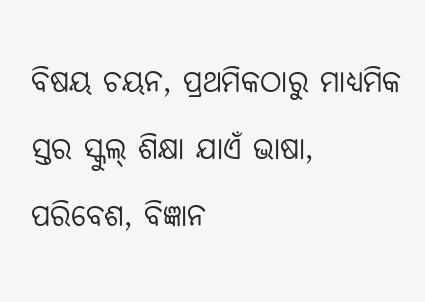ବିଷୟ ଚୟନ, ପ୍ରଥମିକଠାରୁ ମାଧ୍ୟମିକ ସ୍ତର ସ୍କୁଲ୍ ଶିକ୍ଷା ଯାଏଁ ଭାଷା, ପରିବେଶ, ବିଜ୍ଞାନ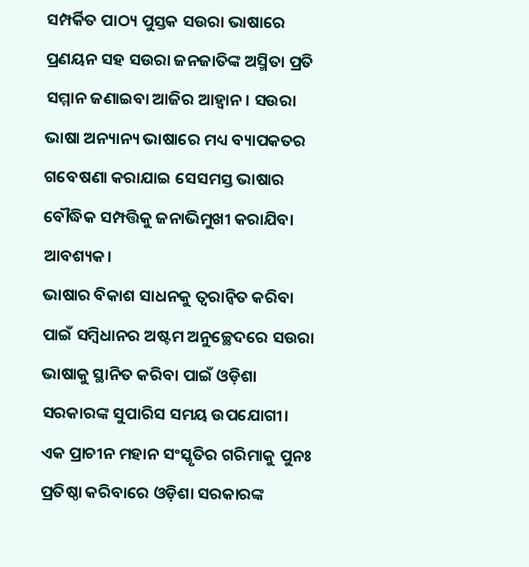ସମ୍ପର୍କିତ ପାଠ୍ୟ ପୁସ୍ତକ ସଉରା ଭାଷାରେ ପ୍ରଣୟନ ସହ ସଉରା ଜନଜାତିଙ୍କ ଅସ୍ମିତା ପ୍ରତି ସମ୍ମାନ ଜଣାଇବା ଆଜିର ଆହ୍ୱାନ। ସଉରା ଭାଷା ଅନ୍ୟାନ୍ୟ ଭାଷାରେ ମଧ୍ୟ ବ୍ୟାପକତର ଗବେଷଣା କରାଯାଇ ସେସମସ୍ତ ଭାଷାର ବୌଦ୍ଧିକ ସମ୍ପତ୍ତିକୁ ଜନାଭିମୁଖୀ କରାଯିବା ଆବଶ୍ୟକ।
ଭାଷାର ବିକାଶ ସାଧନକୁ ତ୍ୱରାନ୍ୱିତ କରିବା ପାଇଁ ସମ୍ବିଧାନର ଅଷ୍ଟମ ଅନୁଚ୍ଛେଦରେ ସଉରା ଭାଷାକୁ ସ୍ଥାନିତ କରିବା ପାଇଁ ଓଡ଼ିଶା ସରକାରଙ୍କ ସୁପାରିସ ସମୟ ଉପଯୋଗୀ। ଏକ ପ୍ରାଚୀନ ମହାନ ସଂସ୍କୃତିର ଗରିମାକୁ ପୁନଃ ପ୍ରତିଷ୍ଠା କରିବାରେ ଓଡ଼ିଶା ସରକାରଙ୍କ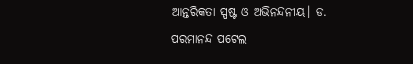ଆନ୍ତରିକତା ସ୍ପଷ୍ଟ ଓ ଅଭିନନ୍ଦନୀୟ। ଡ. ପରମାନନ୍ଦ ପଟେଲ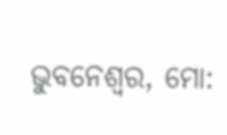ଭୁବନେଶ୍ୱର, ମୋ: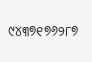୯୪୩୭୧୭୬୨୮୭